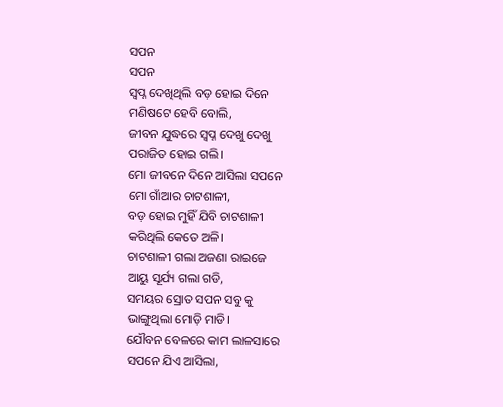ସପନ
ସପନ
ସ୍ବପ୍ନ ଦେଖିଥିଲି ବଡ଼ ହୋଇ ଦିନେ
ମଣିଷଟେ ହେବି ବୋଲି,
ଜୀବନ ଯୁଦ୍ଧରେ ସ୍ଵପ୍ନ ଦେଖୁ ଦେଖୁ
ପରାଜିତ ହୋଇ ଗଲି।
ମୋ ଜୀବନେ ଦିନେ ଆସିଲା ସପନେ
ମୋ ଗାଁଆର ଚାଟଶାଳୀ,
ବଡ଼ ହୋଇ ମୁହିଁ ଯିବି ଚାଟଶାଳୀ
କରିଥିଲି କେତେ ଅଳି।
ଚାଟଶାଳୀ ଗଲା ଅଜଣା ରାଇଜେ
ଆୟୁ ସୂର୍ଯ୍ୟ ଗଲା ଗଡି,
ସମୟର ସ୍ରୋତ ସପନ ସବୁ କୁ
ଭାଙ୍ଗୁଥିଲା ମୋଡ଼ି ମାଡି।
ଯୌବନ ବେଳରେ କାମ ଲାଳସାରେ
ସପନେ ଯିଏ ଆସିଲା,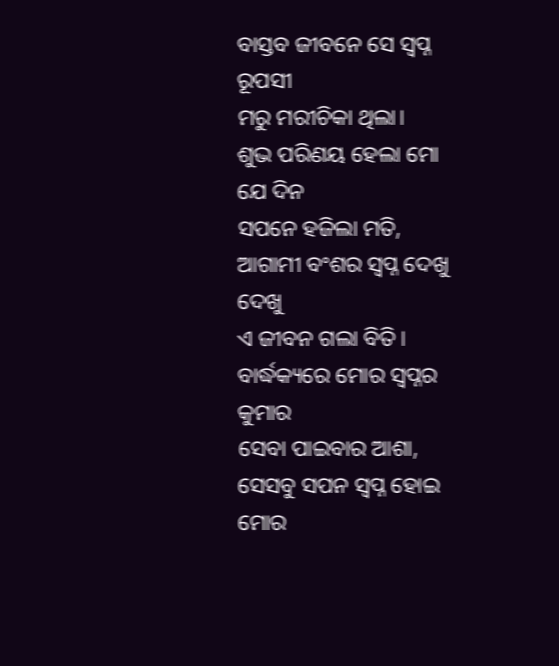ବାସ୍ତବ ଜୀବନେ ସେ ସ୍ଵପ୍ନ ରୂପସୀ
ମରୁ ମରୀଚିକା ଥିଲା।
ଶୁଭ ପରିଣୟ ହେଲା ମୋ ଯେ ଦିନ
ସପନେ ହଜିଲା ମତି,
ଆଗାମୀ ବଂଶର ସ୍ଵପ୍ନ ଦେଖୁ ଦେଖୁ
ଏ ଜୀବନ ଗଲା ବିତି।
ବାର୍ଦ୍ଧକ୍ୟରେ ମୋର ସ୍ୱପ୍ନର କୁମାର
ସେବା ପାଇବାର ଆଶା,
ସେସବୁ ସପନ ସ୍ଵପ୍ନ ହୋଇ ମୋର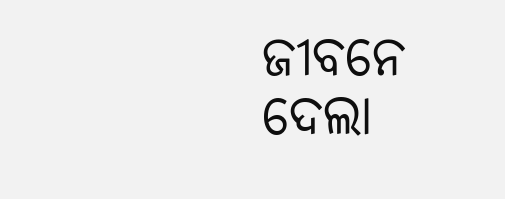ଜୀବନେ ଦେଲା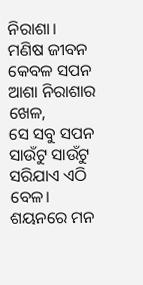ନିରାଶା।
ମଣିଷ ଜୀବନ କେବଳ ସପନ
ଆଶା ନିରାଶାର ଖେଳ,
ସେ ସବୁ ସପନ ସାଉଁଟୁ ସାଉଁଟୁ
ସରିଯାଏ ଏଠି ବେଳ।
ଶୟନରେ ମନ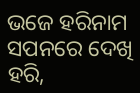ଭଜେ ହରିନାମ
ସପନରେ ଦେଖି ହରି,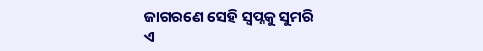ଜାଗରଣେ ସେହି ସ୍ଵପ୍ନକୁ ସୁମରି
ଏ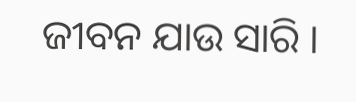ଜୀବନ ଯାଉ ସାରି ।